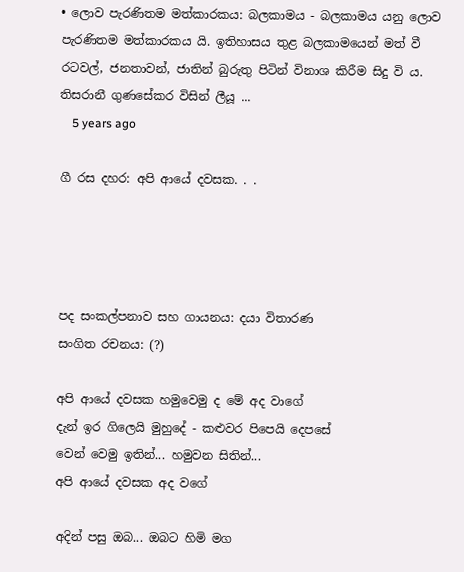• ලොව පැරණිතම මත්කාරකය: බලකාමය - බලකාමය යනු ලොව පැරණිතම මත්කාරකය යි. ඉතිහාසය තුළ බලකාමයෙන් මත් වී රටවල්, ජනතාවන්, ජාතින් බුරුතු පිටින් විනාශ කිරීම සිදු වි ය. තිසරානී ගුණසේකර විසින් ලීයූ ...
    5 years ago

ගී රස දහර: අපි ආයේ දවසක. . .




පද සංකල්පනාව සහ ගායනය: දයා විතාරණ
සංගිත රචනය: (?)

අපි ආයේ දවසක හමුවෙමු ද මේ අද වාගේ
දැන් ඉර ගිලෙයි මුහුදේ - කළුවර පිපෙයි දෙපසේ
වෙන් වෙමු ඉතින්... හමුවන සිතින්...
අපි ආයේ දවසක අද වගේ

අදින් පසු ඔබ... ඔබට හිමි මග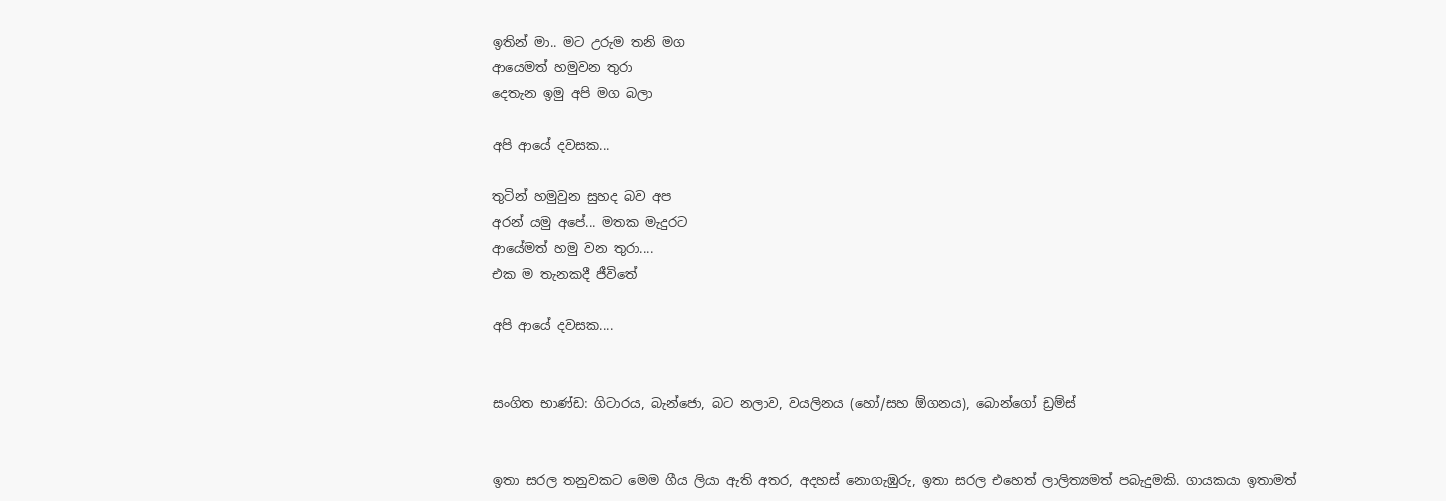ඉතින් මා.. මට උරුම තනි මග
ආයෙමත් හමුවන තුරා
දෙතැන ඉමු අපි මග බලා

අපි ආයේ දවසක...

තුටින් හමුවුන සුහද බව අප
අරන් යමු අපේ... මතක මැදුරට
ආයේමත් හමු වන තුරා....
එක ම තැනකදී ජීවිතේ

අපි ආයේ දවසක....


සංගිත භාණ්ඩ: ගිටාරය, බැන්ජො, බට නලාව, වයලිනය (හෝ/සහ ඕගනය), බොන්ගෝ ඩ්‍රම්ස්


ඉතා සරල තනුවකට මෙම ගීය ලියා ඇති අතර, අදහස් නොගැඹුරු, ඉතා සරල එහෙත් ලාලිත්‍යමත් පබැදුමකි. ගායකයා ඉතාමත්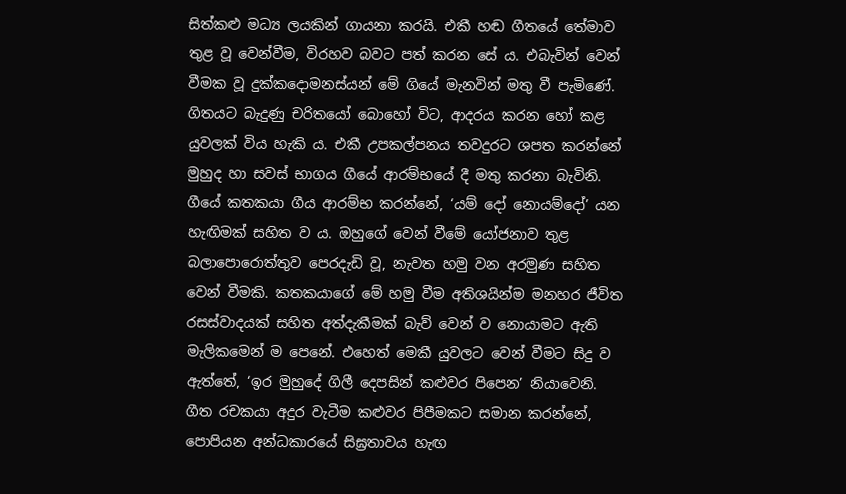සිත්කළු මධ්‍ය ලයකින් ගායනා කරයි. එකී හඬ ගීතයේ තේමාව තුළ වූ වෙන්වීම, විරහව බවට පත් කරන සේ ය. එබැවින් වෙන් වීමක වූ දුක්කදොමනස්යන් මේ ගියේ මැනවින් මතු වී පැමිණේ. ගිතයට බැදුණු චරිතයෝ බොහෝ විට, ආදරය කරන හෝ කළ යුවලක් විය හැකි ය. එකී උපකල්පනය තවදුරට ශපත කරන්නේ මුහුද හා සවස් භාගය ගීයේ ආරම්භයේ දී මතු කරනා බැවිනි. ගීයේ කතකයා ගීය ආරම්භ කරන්නේ, ‘යම් දෝ නොයම්දෝ’ යන හැඟිමක් සහිත ව ය. ඔහුගේ වෙන් වීමේ යෝජනාව තුළ බලාපොරොත්තුව පෙරදැඩි වූ, නැවත හමු වන අරමුණ සහිත වෙන් වීමකි. කතකයාගේ මේ හමු වීම අතිශයින්ම මනහර ජීවිත රසස්වාදයක් සහිත අත්දැකීමක් බැව් වෙන් ව නොයාමට ඇති මැලිකමෙන් ම පෙනේ. එහෙත් මෙකී යුවලට වෙන් වීමට සිදු ව ඇත්තේ, ‘ඉර මුහුදේ ගිලී දෙපසින් කළුවර පිපෙන’ නියාවෙනි. ගීත රචකයා අදුර වැටීම කළුවර පිපීමකට සමාන කරන්නේ, පොපියන අන්ධකාරයේ සිඝ්‍රතාවය හැඟ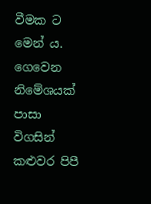වීමක ට මෙන් ය. ගෙවෙන නිමේශයක් පාසා විගසින් කළුවර පිපී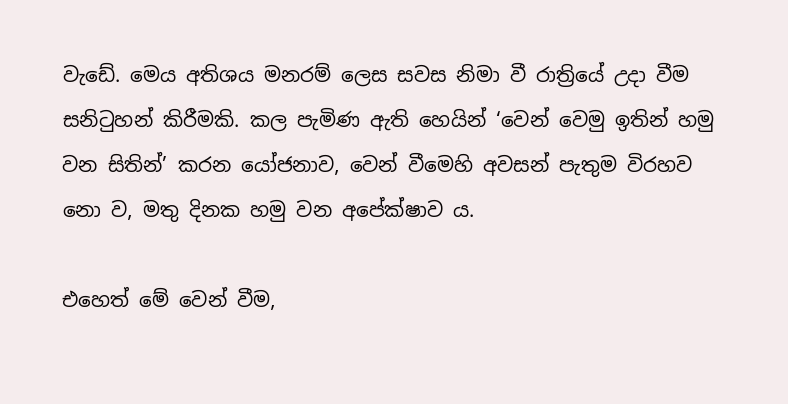වැඩේ. මෙය අතිශය මනරම් ලෙස සවස නිමා වී රාත්‍රියේ උදා වීම සනිටුහන් කිරීමකි. කල පැමිණ ඇති හෙයින් ‘වෙන් වෙමු ඉතින් හමු වන සිතින්’ කරන යෝජනාව, වෙන් වීමෙහි අවසන් පැතුම විරහව නො ව, මතු දිනක හමු වන අපේක්ෂාව ය.

එහෙත් මේ වෙන් වීම,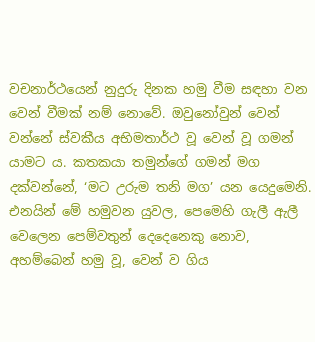වචනාර්ථයෙන් නුදුරු දිනක හමු වීම සඳහා වන වෙන් වීමක් නම් නොවේ. ඔවුනෝවුන් වෙන් වන්නේ ස්වකීය අභිමතාර්ථ වූ වෙන් වූ ගමන් යාමට ය. කතකයා තමුන්ගේ ගමන් මග දක්වන්නේ, ‘මට උරුම තනි මග’ යන යෙදුමෙනි. එනයින් මේ හමුවන යුවල, පෙමෙහි ගැලී ඇලී වෙලෙන පෙම්වතුන් දෙදෙනෙකු නොව, අහම්බෙන් හමු වූ, වෙන් ව ගිය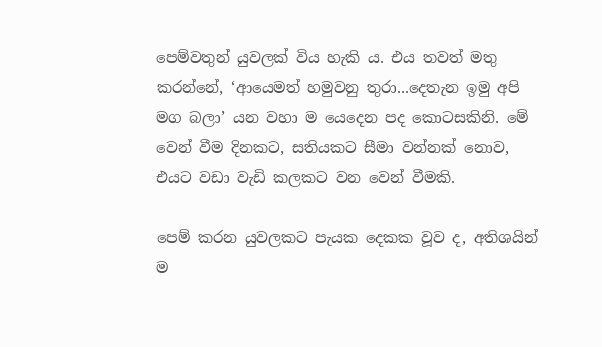පෙම්වතුන් යුවලක් විය හැකි ය. එය තවත් මතු කරන්නේ, ‘ආයෙමත් හමුවනු තුරා...දෙතැන ඉමු අපි මග බලා’ යන වහා ම යෙදෙන පද කොටසකිනි. මේ වෙන් වීම දිනකට, සතියකට සීමා වන්නක් නොව, එයට වඩා වැඩි කලකට වන වෙන් වීමකි.

පෙම් කරන යුවලකට පැයක දෙකක වූව ද, අතිශයින් ම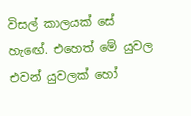විසල් කාලයක් සේ හැ‍‍‍‍ඟේ. එහෙත් මේ යුවල එවන් යුවලක් හෝ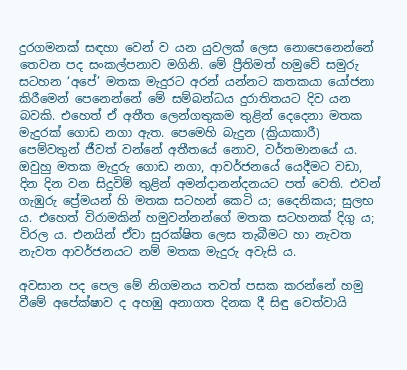දුරගමනක් සඳහා වෙන් ව යන යුවලක් ලෙස නොපෙනෙන්නේ තෙවන පද සංකල්පනාව මගිනි. මේ ප්‍රීතිමත් හමුවේ සමුරු සටහන ‘අපේ’ මතක මැදුරට අරන් යන්නට කතකයා යෝජනා කිරීමෙන් පෙනෙන්නේ මේ සම්බන්ධය දුරාතිතයට දිව යන බවකි. එහෙත් ඒ අතීත ලෙන්ගතුකම තුළින් දෙදෙනා මතක මැදුරක් ගොඩ නගා ඇත. පෙමෙහි බැදුන (ක්‍රියාකාරී) පෙම්වතුන් ජීවත් වන්නේ අතීතයේ නොව, වර්තමානයේ ය. ඔවුහු මතක මැදුරු ගොඩ නගා, ආවර්ජනයේ යෙදීමට වඩා, දින දින වන සිදුවිම් තුළින් අමන්දානන්දනයට පත් වෙති. එවන් ගැඹුරු ප්‍රේමයන් හි මතක සටහන් කෙටි ය; දෛනිකය; සුලභ ය. එහෙත් විරාමකින් හමුවන්නන්ගේ මතක සටහනක් දිගු ය; විරල ය. එනයින් ඒවා සුරක්ෂිත ලෙස තැබීමට හා නැවත නැවත ආවර්ජනයට නම් මතක මැදුරු අවැසි ය.

අවසාන පද පෙල මේ නිගමනය තවත් පසක කරන්නේ හමු වීමේ අපේක්ෂාව ද අහඹු අනාගත දිනක දී සිඳු වෙත්වායි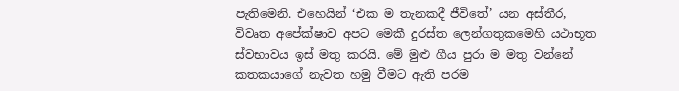පැතිමෙනි. එහෙයින් ‘එක ම තැනකදී ජීවිතේ’ යන අස්තීර, විවෘත අපේක්ෂාව අපට මෙකී දුරස්ත ලෙන්ගතුකමෙහි යථාභූත ස්වභාවය ඉස් මතු කරයි. මේ මුළු ගීය පුරා ම මතු වන්නේ කතකයාගේ නැවත හමු වීමට ඇති පරම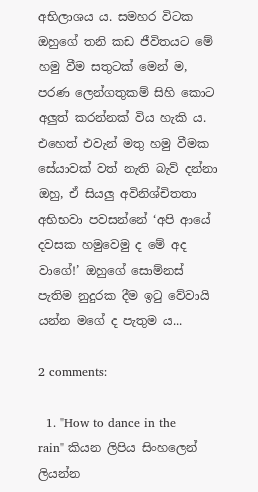අභිලාශය ය. සමහර විටක ඔහුගේ තනි කඩ ජීවිතයට මේ හමු වීම සතුටක් මෙන් ම, පරණ ලෙන්ගතුකම් සිහි කොට අලුත් කරන්නක් විය හැකි ය. එහෙත් එවැන් මතු හමු වීමක සේයාවක් වත් නැති බැව් දන්නා ඔහු, ඒ සියලු අවිනිශ්චිතතා අභිභවා පවසන්නේ ‘අපි ආයේ දවසක හමුවෙමු ද මේ අද වාගේ!’ ඔහුගේ සොම්නස් පැතිම නුදුරක දීම ඉටු වේවායි යන්න මගේ ද පැතුම ය...

2 comments:

  1. "How to dance in the rain" කියන ලිපිය සිංහලෙන් ලියන්න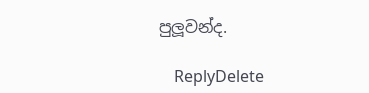පුලූවන්ද.

    ReplyDelete